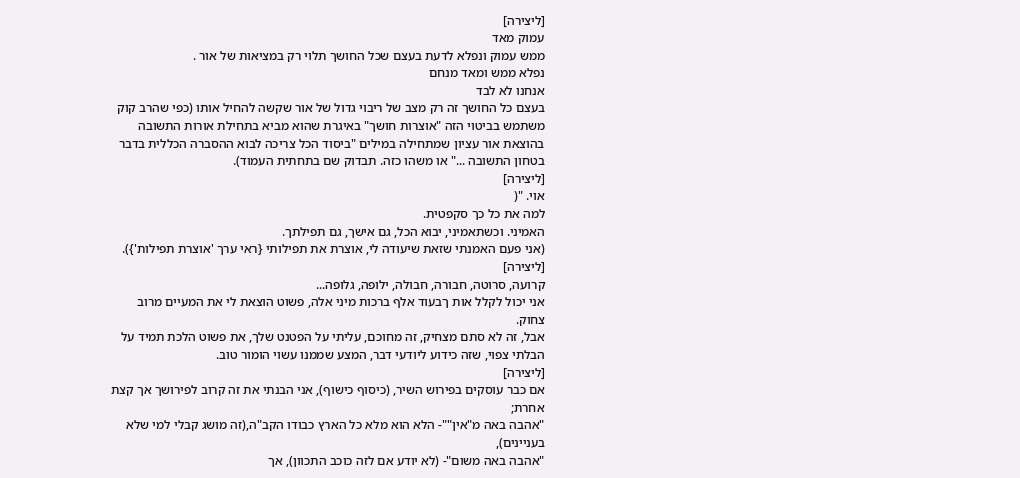[ליצירה]
עמוק מאד
ממש עמוק ונפלא לדעת בעצם שכל החושך תלוי רק במציאות של אור .
נפלא ממש ומאד מנחם
אנחנו לא לבד
בעצם כל החושך זה רק מצב של ריבוי גדול של אור שקשה להחיל אותו (כפי שהרב קוק משתמש בביטוי הזה "אוצרות חושך" באיגרת שהוא מביא בתחילת אורות התשובה בהוצאת אור עציון שמתחילה במילים "ביסוד הכל צריכה לבוא ההסברה הכללית בדבר בטחון התשובה ..." או משהו כזה. תבדוק שם בתחתית העמוד).
[ליצירה]
אוי. "(
למה את כל כך סקפטית.
האמיני. וכשתאמיני, יבוא הכל, גם אישך, גם תפילתך.
(אני פעם האמנתי שזאת שיעודה לי, אוצרת את תפילותי {ראי ערך 'אוצרת תפילות'}).
[ליצירה]
קרועה, סרוטה, חבורה, חבולה, ילופה, גלופה...
אני יכול לקלל אות ךבעוד אלף ברכות מיני אלה, פשוט הוצאת לי את המעיים מרוב צחוק.
אבל, זה לא סתם מצחיק, זה מחוכם, עליתי על הפטנט שלך, את פשוט הלכת תמיד על הבלתי צפוי, שזה כידוע ליודעי דבר, המצע שממנו עשוי הומור טוב.
[ליצירה]
אם כבר עוסקים בפירוש השיר, (כיסוף כישוף), אני הבנתי את זה קרוב לפירושך אך קצת אחרת;
"אהבה באה מ"אין""- הלא הוא מלא כל הארץ כבודו הקב"ה,(זה מושג קבלי למי שלא בעניינים),
"אהבה באה משום"- (לא יודע אם לזה כוכב התכוון), אך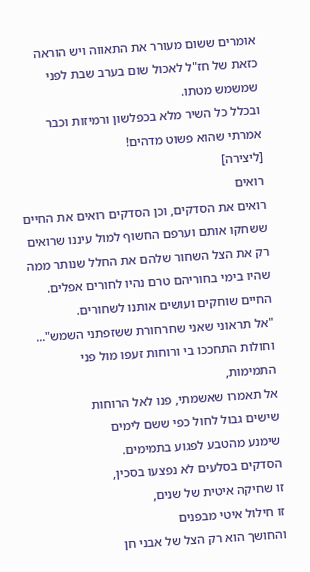אומרים ששום מעורר את התאווה ויש הוראה כזאת של חז"ל לאכול שום בערב שבת לפני שמשמש מטתו.
ובכלל כל השיר מלא בכפלשון ורמיזות וכבר אמרתי שהוא פשוט מדהים!
[ליצירה]
רואים
רואים את הסדקים, וכן הסדקים רואים את החיים ששחקו אותם וערפם החשוף למול עיננו שרואים רק את הצל השחור שלהם את החלל שנותר ממה שהיו בימי בחוריהם טרם נהיו לחורים אפלים.
החיים שוחקים ועושים אותנו לשחורים.
"אל תראוני שאני שחרחורת ששזפתני השמש"...
וחולות התחככו בי ורוחות זעפו מול פני התמימות,
אל תאמרו שאשמתי, פנו לאל הרוחות
שישים גבול לחול כפי ששם לימים
שימנע מהטבע לפגוע בתמימים.
הסדקים בסלעים לא נפצעו בסכין,
זו שחיקה איטית של שנים,
זו חילול איטי מבפנים
והחושך הוא רק הצל של אבני חן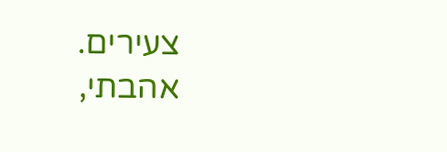צעירים.
אהבתי,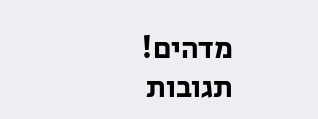מדהים!
תגובות